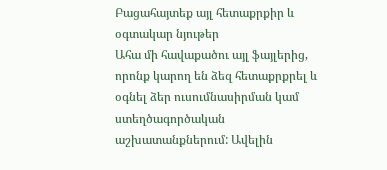Բացահայտեք այլ հետաքրքիր և օգտակար նյութեր
Ահա մի հավաքածու այլ ֆայլերից, որոնք կարող են ձեզ հետաքրքրել և օգնել ձեր ուսումնասիրման կամ ստեղծագործական աշխատանքներում: Ավելին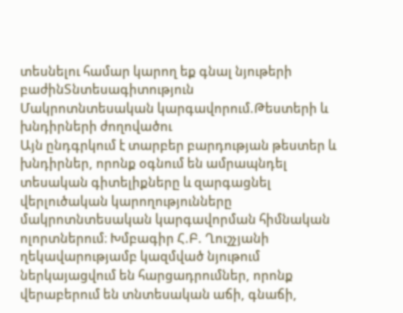տեսնելու համար կարող եք գնալ նյութերի բաժինՏնտեսագիտություն
Մակրոտնտեսական կարգավորում.Թեստերի և խնդիրների ժողովածու
Այն ընդգրկում է տարբեր բարդության թեստեր և խնդիրներ, որոնք օգնում են ամրապնդել տեսական գիտելիքները և զարգացնել վերլուծական կարողությունները մակրոտնտեսական կարգավորման հիմնական ոլորտներում։ Խմբագիր Հ.Բ. Ղուշչյանի ղեկավարությամբ կազմված նյութում ներկայացվում են հարցադրումներ, որոնք վերաբերում են տնտեսական աճի, գնաճի,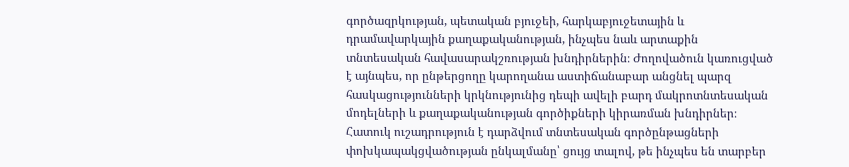գործազրկության, պետական բյուջեի, հարկաբյուջետային և դրամավարկային քաղաքականության, ինչպես նաև արտաքին տնտեսական հավասարակշռության խնդիրներին։ Ժողովածուն կառուցված է այնպես, որ ընթերցողը կարողանա աստիճանաբար անցնել պարզ հասկացությունների կրկնությունից դեպի ավելի բարդ մակրոտնտեսական մոդելների և քաղաքականության գործիքների կիրառման խնդիրներ։ Հատուկ ուշադրություն է դարձվում տնտեսական գործընթացների փոխկապակցվածության ընկալմանը՝ ցույց տալով, թե ինչպես են տարբեր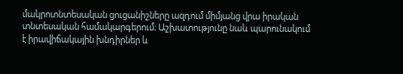մակրոտնտեսական ցուցանիշները ազդում միմյանց վրա իրական տնտեսական համակարգերում։ Աշխատությունը նաև պարունակում է իրավիճակային խնդիրներ և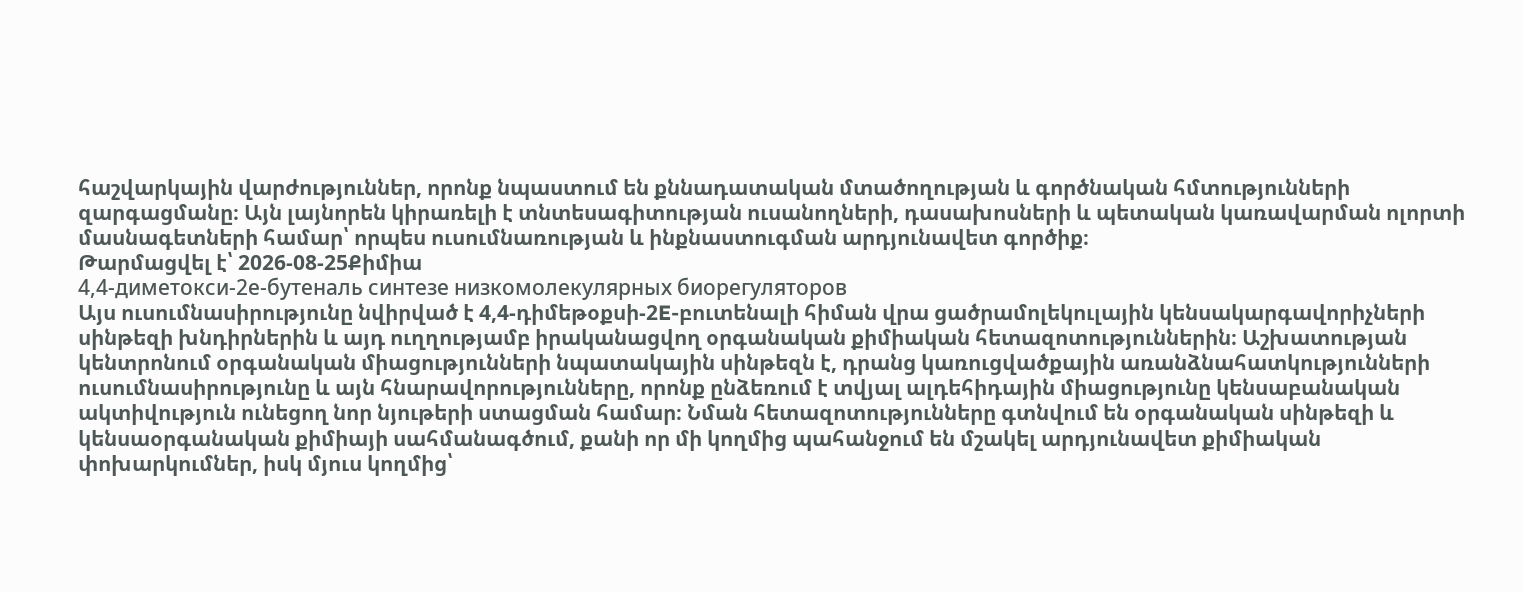հաշվարկային վարժություններ, որոնք նպաստում են քննադատական մտածողության և գործնական հմտությունների զարգացմանը։ Այն լայնորեն կիրառելի է տնտեսագիտության ուսանողների, դասախոսների և պետական կառավարման ոլորտի մասնագետների համար՝ որպես ուսումնառության և ինքնաստուգման արդյունավետ գործիք։
Թարմացվել է՝ 2026-08-25Քիմիա
4,4-диметокси-2е-бутеналь синтезе низкомолекулярных биорегуляторов
Այս ուսումնասիրությունը նվիրված է 4,4-դիմեթօքսի-2E-բուտենալի հիման վրա ցածրամոլեկուլային կենսակարգավորիչների սինթեզի խնդիրներին և այդ ուղղությամբ իրականացվող օրգանական քիմիական հետազոտություններին։ Աշխատության կենտրոնում օրգանական միացությունների նպատակային սինթեզն է, դրանց կառուցվածքային առանձնահատկությունների ուսումնասիրությունը և այն հնարավորությունները, որոնք ընձեռում է տվյալ ալդեհիդային միացությունը կենսաբանական ակտիվություն ունեցող նոր նյութերի ստացման համար։ Նման հետազոտությունները գտնվում են օրգանական սինթեզի և կենսաօրգանական քիմիայի սահմանագծում, քանի որ մի կողմից պահանջում են մշակել արդյունավետ քիմիական փոխարկումներ, իսկ մյուս կողմից՝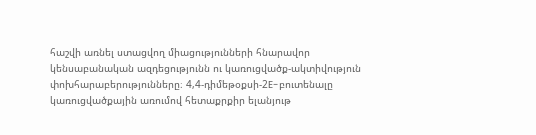հաշվի առնել ստացվող միացությունների հնարավոր կենսաբանական ազդեցությունն ու կառուցվածք-ակտիվություն փոխհարաբերությունները։ 4,4-դիմեթօքսի-2E-բուտենալը կառուցվածքային առումով հետաքրքիր ելանյութ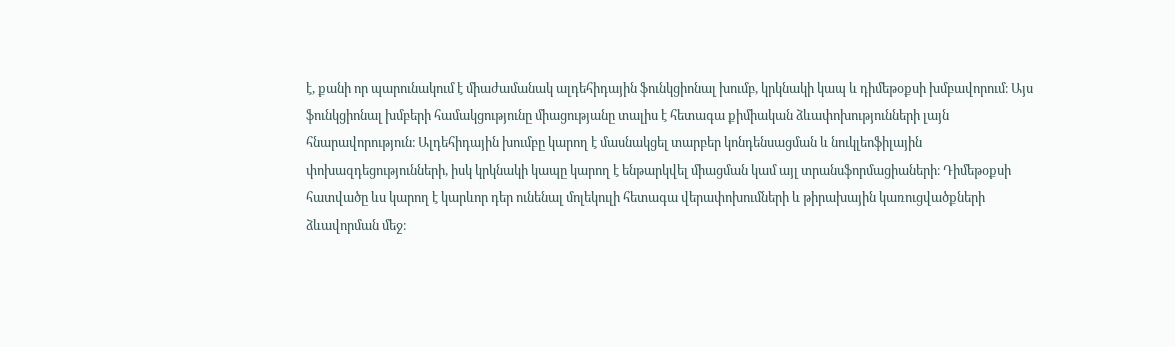է, քանի որ պարունակում է միաժամանակ ալդեհիդային ֆունկցիոնալ խումբ, կրկնակի կապ և դիմեթօքսի խմբավորում։ Այս ֆունկցիոնալ խմբերի համակցությունը միացությանը տալիս է հետագա քիմիական ձևափոխությունների լայն հնարավորություն։ Ալդեհիդային խումբը կարող է մասնակցել տարբեր կոնդենսացման և նուկլեոֆիլային փոխազդեցությունների, իսկ կրկնակի կապը կարող է ենթարկվել միացման կամ այլ տրանսֆորմացիաների։ Դիմեթօքսի հատվածը ևս կարող է կարևոր դեր ունենալ մոլեկուլի հետագա վերափոխումների և թիրախային կառուցվածքների ձևավորման մեջ։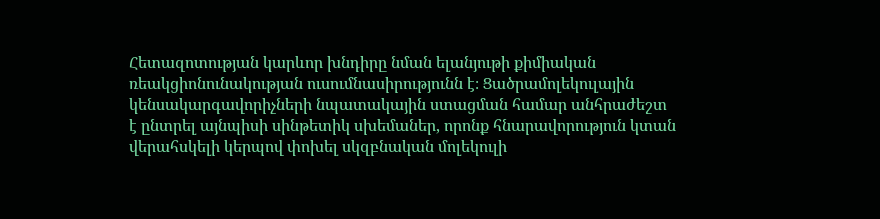Հետազոտության կարևոր խնդիրը նման ելանյութի քիմիական ռեակցիոնունակության ուսումնասիրությունն է։ Ցածրամոլեկուլային կենսակարգավորիչների նպատակային ստացման համար անհրաժեշտ է ընտրել այնպիսի սինթետիկ սխեմաներ, որոնք հնարավորություն կտան վերահսկելի կերպով փոխել սկզբնական մոլեկուլի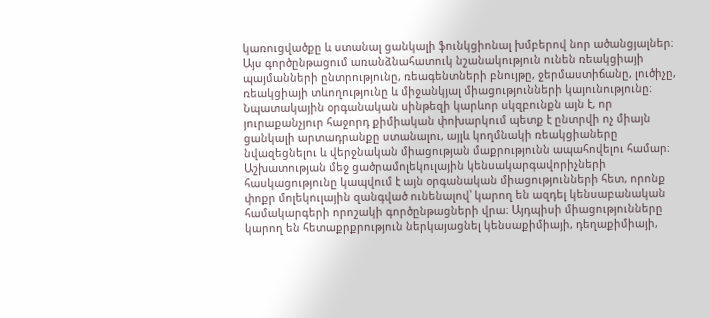կառուցվածքը և ստանալ ցանկալի ֆունկցիոնալ խմբերով նոր ածանցյալներ։ Այս գործընթացում առանձնահատուկ նշանակություն ունեն ռեակցիայի պայմանների ընտրությունը, ռեագենտների բնույթը, ջերմաստիճանը, լուծիչը, ռեակցիայի տևողությունը և միջանկյալ միացությունների կայունությունը։ Նպատակային օրգանական սինթեզի կարևոր սկզբունքն այն է, որ յուրաքանչյուր հաջորդ քիմիական փոխարկում պետք է ընտրվի ոչ միայն ցանկալի արտադրանքը ստանալու, այլև կողմնակի ռեակցիաները նվազեցնելու և վերջնական միացության մաքրությունն ապահովելու համար։ Աշխատության մեջ ցածրամոլեկուլային կենսակարգավորիչների հասկացությունը կապվում է այն օրգանական միացությունների հետ, որոնք փոքր մոլեկուլային զանգված ունենալով՝ կարող են ազդել կենսաբանական համակարգերի որոշակի գործընթացների վրա։ Այդպիսի միացությունները կարող են հետաքրքրություն ներկայացնել կենսաքիմիայի, դեղաքիմիայի,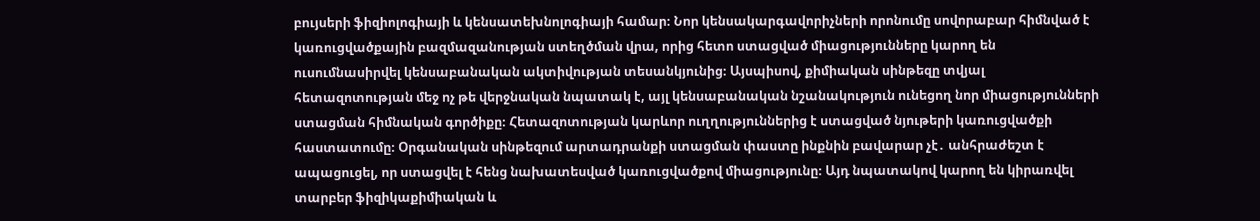բույսերի ֆիզիոլոգիայի և կենսատեխնոլոգիայի համար։ Նոր կենսակարգավորիչների որոնումը սովորաբար հիմնված է կառուցվածքային բազմազանության ստեղծման վրա, որից հետո ստացված միացությունները կարող են ուսումնասիրվել կենսաբանական ակտիվության տեսանկյունից։ Այսպիսով, քիմիական սինթեզը տվյալ հետազոտության մեջ ոչ թե վերջնական նպատակ է, այլ կենսաբանական նշանակություն ունեցող նոր միացությունների ստացման հիմնական գործիքը։ Հետազոտության կարևոր ուղղություններից է ստացված նյութերի կառուցվածքի հաստատումը։ Օրգանական սինթեզում արտադրանքի ստացման փաստը ինքնին բավարար չէ․ անհրաժեշտ է ապացուցել, որ ստացվել է հենց նախատեսված կառուցվածքով միացությունը։ Այդ նպատակով կարող են կիրառվել տարբեր ֆիզիկաքիմիական և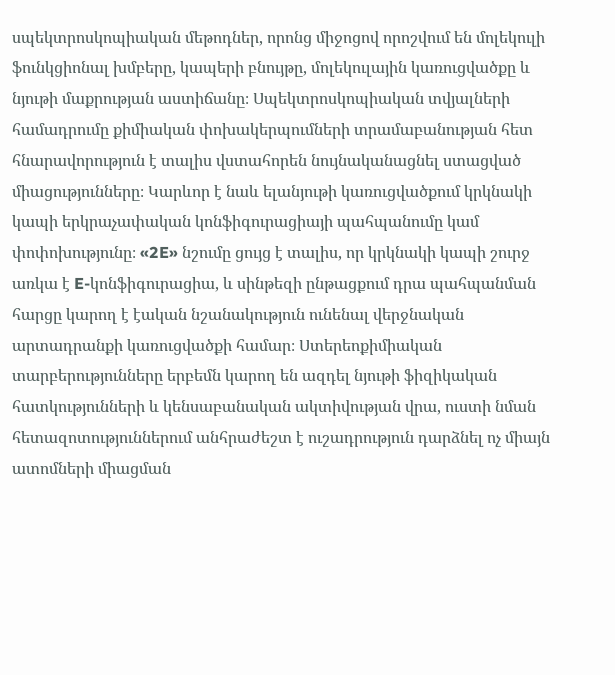սպեկտրոսկոպիական մեթոդներ, որոնց միջոցով որոշվում են մոլեկուլի ֆունկցիոնալ խմբերը, կապերի բնույթը, մոլեկուլային կառուցվածքը և նյութի մաքրության աստիճանը։ Սպեկտրոսկոպիական տվյալների համադրումը քիմիական փոխակերպումների տրամաբանության հետ հնարավորություն է տալիս վստահորեն նույնականացնել ստացված միացությունները։ Կարևոր է նաև ելանյութի կառուցվածքում կրկնակի կապի երկրաչափական կոնֆիգուրացիայի պահպանումը կամ փոփոխությունը։ «2E» նշումը ցույց է տալիս, որ կրկնակի կապի շուրջ առկա է E-կոնֆիգուրացիա, և սինթեզի ընթացքում դրա պահպանման հարցը կարող է էական նշանակություն ունենալ վերջնական արտադրանքի կառուցվածքի համար։ Ստերեոքիմիական տարբերությունները երբեմն կարող են ազդել նյութի ֆիզիկական հատկությունների և կենսաբանական ակտիվության վրա, ուստի նման հետազոտություններում անհրաժեշտ է ուշադրություն դարձնել ոչ միայն ատոմների միացման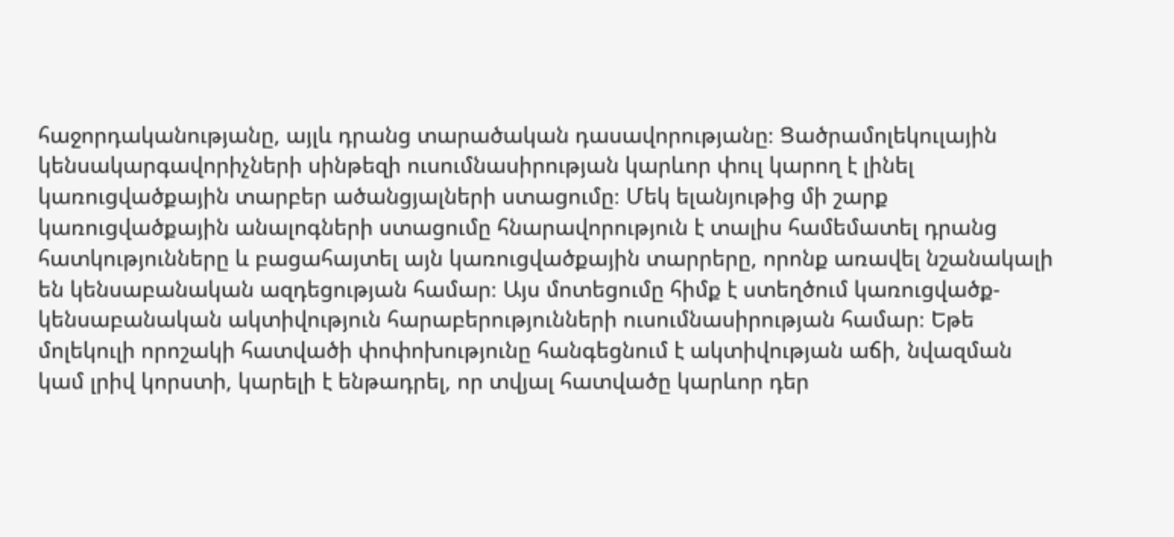հաջորդականությանը, այլև դրանց տարածական դասավորությանը։ Ցածրամոլեկուլային կենսակարգավորիչների սինթեզի ուսումնասիրության կարևոր փուլ կարող է լինել կառուցվածքային տարբեր ածանցյալների ստացումը։ Մեկ ելանյութից մի շարք կառուցվածքային անալոգների ստացումը հնարավորություն է տալիս համեմատել դրանց հատկությունները և բացահայտել այն կառուցվածքային տարրերը, որոնք առավել նշանակալի են կենսաբանական ազդեցության համար։ Այս մոտեցումը հիմք է ստեղծում կառուցվածք-կենսաբանական ակտիվություն հարաբերությունների ուսումնասիրության համար։ Եթե մոլեկուլի որոշակի հատվածի փոփոխությունը հանգեցնում է ակտիվության աճի, նվազման կամ լրիվ կորստի, կարելի է ենթադրել, որ տվյալ հատվածը կարևոր դեր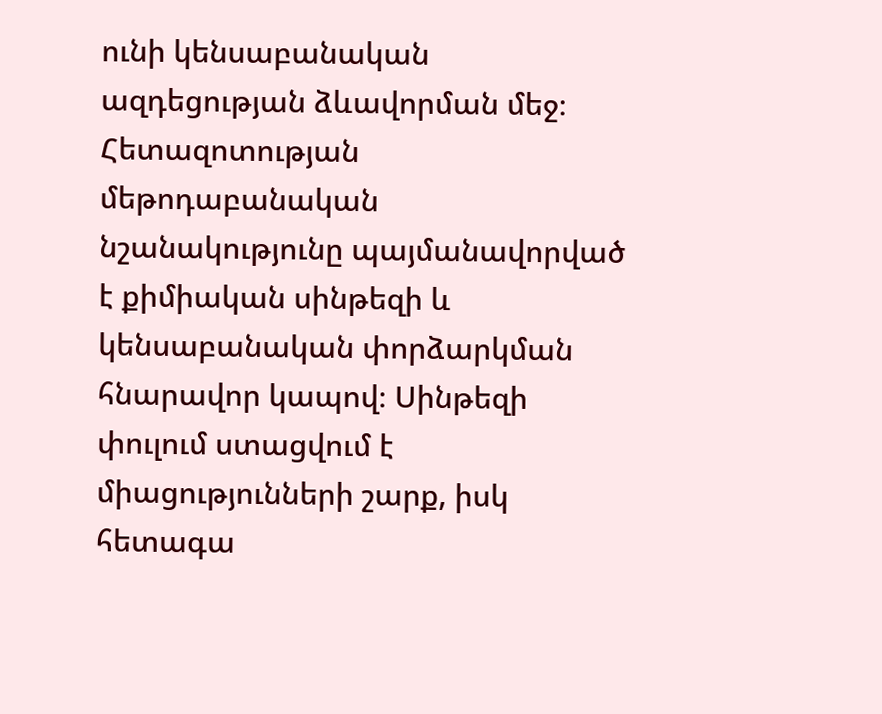ունի կենսաբանական ազդեցության ձևավորման մեջ։ Հետազոտության մեթոդաբանական նշանակությունը պայմանավորված է քիմիական սինթեզի և կենսաբանական փորձարկման հնարավոր կապով։ Սինթեզի փուլում ստացվում է միացությունների շարք, իսկ հետագա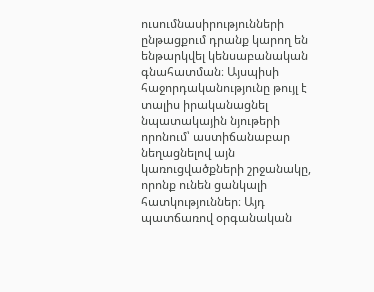ուսումնասիրությունների ընթացքում դրանք կարող են ենթարկվել կենսաբանական գնահատման։ Այսպիսի հաջորդականությունը թույլ է տալիս իրականացնել նպատակային նյութերի որոնում՝ աստիճանաբար նեղացնելով այն կառուցվածքների շրջանակը, որոնք ունեն ցանկալի հատկություններ։ Այդ պատճառով օրգանական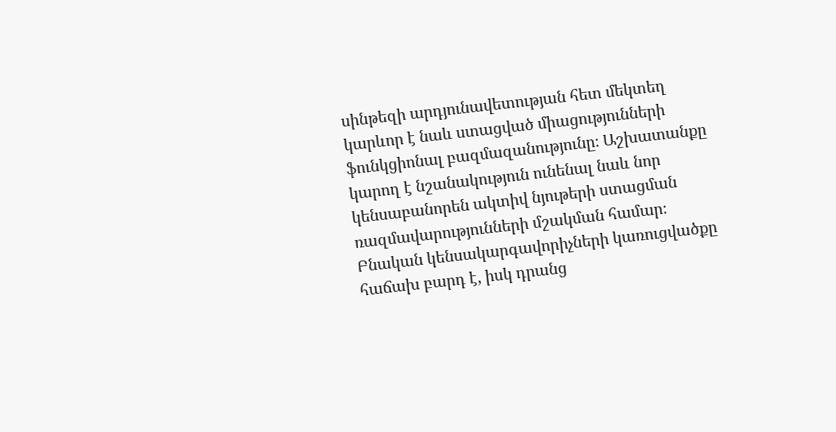սինթեզի արդյունավետության հետ մեկտեղ կարևոր է նաև ստացված միացությունների ֆունկցիոնալ բազմազանությունը։ Աշխատանքը կարող է նշանակություն ունենալ նաև նոր կենսաբանորեն ակտիվ նյութերի ստացման ռազմավարությունների մշակման համար։ Բնական կենսակարգավորիչների կառուցվածքը հաճախ բարդ է, իսկ դրանց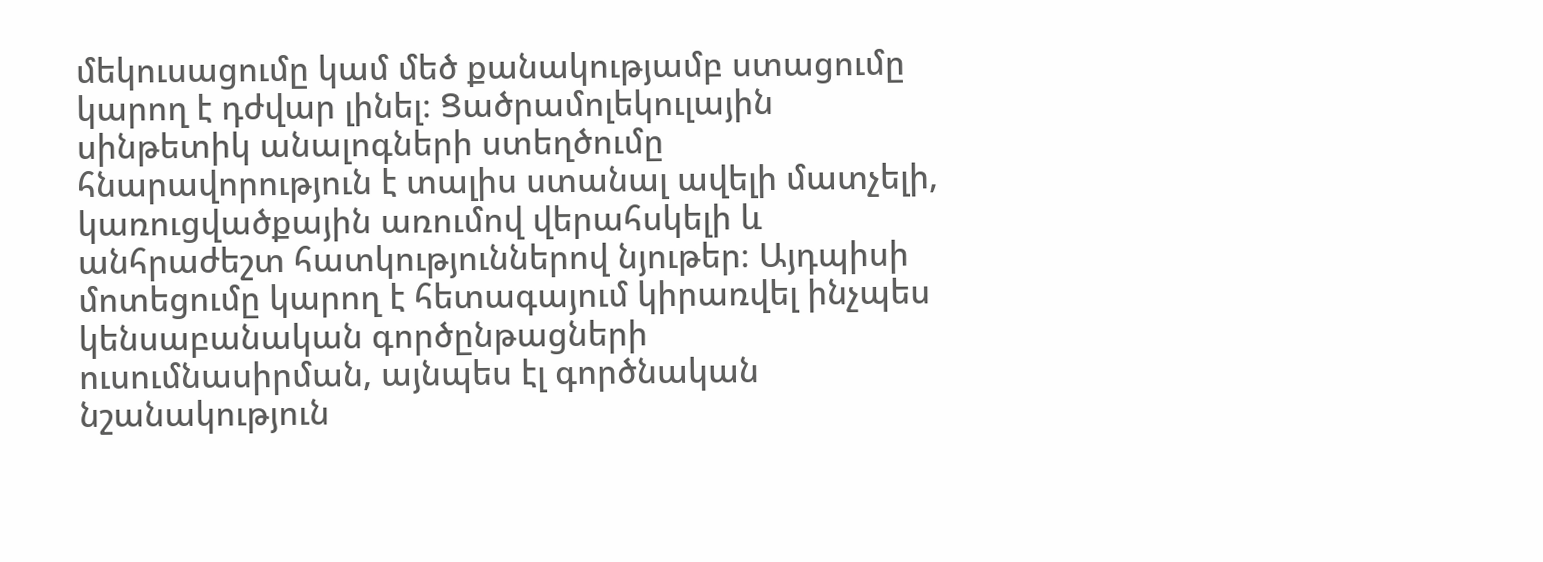մեկուսացումը կամ մեծ քանակությամբ ստացումը կարող է դժվար լինել։ Ցածրամոլեկուլային սինթետիկ անալոգների ստեղծումը հնարավորություն է տալիս ստանալ ավելի մատչելի, կառուցվածքային առումով վերահսկելի և անհրաժեշտ հատկություններով նյութեր։ Այդպիսի մոտեցումը կարող է հետագայում կիրառվել ինչպես կենսաբանական գործընթացների ուսումնասիրման, այնպես էլ գործնական նշանակություն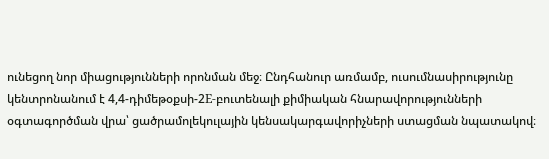ունեցող նոր միացությունների որոնման մեջ։ Ընդհանուր առմամբ, ուսումնասիրությունը կենտրոնանում է 4,4-դիմեթօքսի-2E-բուտենալի քիմիական հնարավորությունների օգտագործման վրա՝ ցածրամոլեկուլային կենսակարգավորիչների ստացման նպատակով։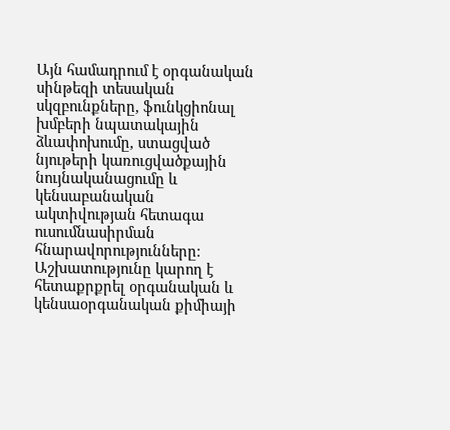Այն համադրում է օրգանական սինթեզի տեսական սկզբունքները, ֆունկցիոնալ խմբերի նպատակային ձևափոխումը, ստացված նյութերի կառուցվածքային նույնականացումը և կենսաբանական ակտիվության հետագա ուսումնասիրման հնարավորությունները։ Աշխատությունը կարող է հետաքրքրել օրգանական և կենսաօրգանական քիմիայի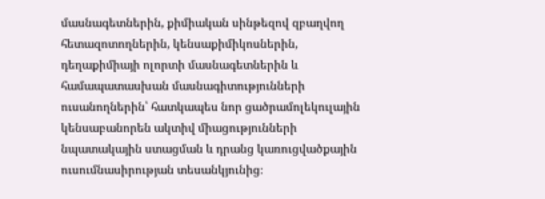մասնագետներին, քիմիական սինթեզով զբաղվող հետազոտողներին, կենսաքիմիկոսներին, դեղաքիմիայի ոլորտի մասնագետներին և համապատասխան մասնագիտությունների ուսանողներին՝ հատկապես նոր ցածրամոլեկուլային կենսաբանորեն ակտիվ միացությունների նպատակային ստացման և դրանց կառուցվածքային ուսումնասիրության տեսանկյունից։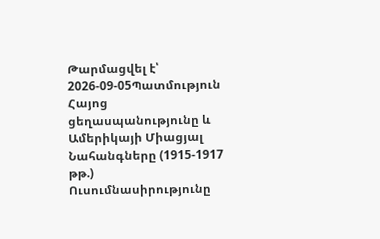Թարմացվել է՝ 2026-09-05Պատմություն
Հայոց ցեղասպանությունը և Ամերիկայի Միացյալ Նահանգները (1915-1917 թթ.)
Ուսումնասիրությունը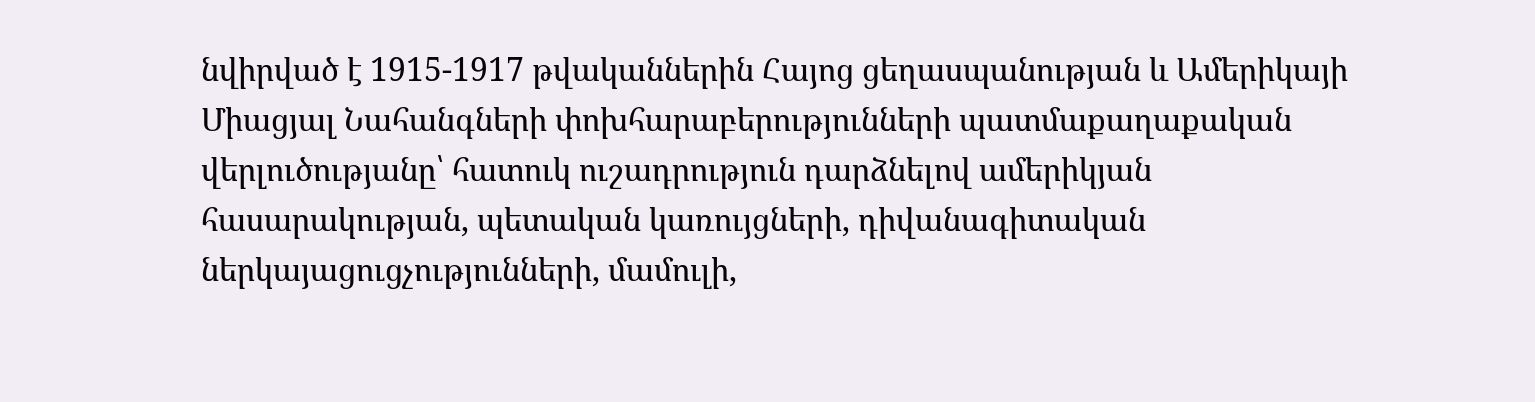նվիրված է 1915-1917 թվականներին Հայոց ցեղասպանության և Ամերիկայի Միացյալ Նահանգների փոխհարաբերությունների պատմաքաղաքական վերլուծությանը՝ հատուկ ուշադրություն դարձնելով ամերիկյան հասարակության, պետական կառույցների, դիվանագիտական ներկայացուցչությունների, մամուլի,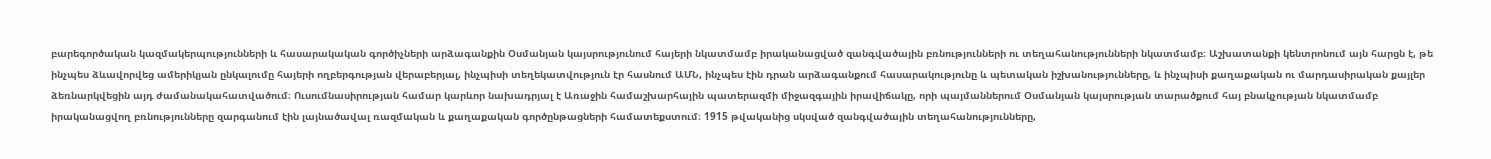բարեգործական կազմակերպությունների և հասարակական գործիչների արձագանքին Օսմանյան կայսրությունում հայերի նկատմամբ իրականացված զանգվածային բռնությունների ու տեղահանությունների նկատմամբ։ Աշխատանքի կենտրոնում այն հարցն է, թե ինչպես ձևավորվեց ամերիկյան ընկալումը հայերի ողբերգության վերաբերյալ, ինչպիսի տեղեկատվություն էր հասնում ԱՄՆ, ինչպես էին դրան արձագանքում հասարակությունը և պետական իշխանությունները, և ինչպիսի քաղաքական ու մարդասիրական քայլեր ձեռնարկվեցին այդ ժամանակահատվածում։ Ուսումնասիրության համար կարևոր նախադրյալ է Առաջին համաշխարհային պատերազմի միջազգային իրավիճակը, որի պայմաններում Օսմանյան կայսրության տարածքում հայ բնակչության նկատմամբ իրականացվող բռնությունները զարգանում էին լայնածավալ ռազմական և քաղաքական գործընթացների համատեքստում։ 1915 թվականից սկսված զանգվածային տեղահանությունները,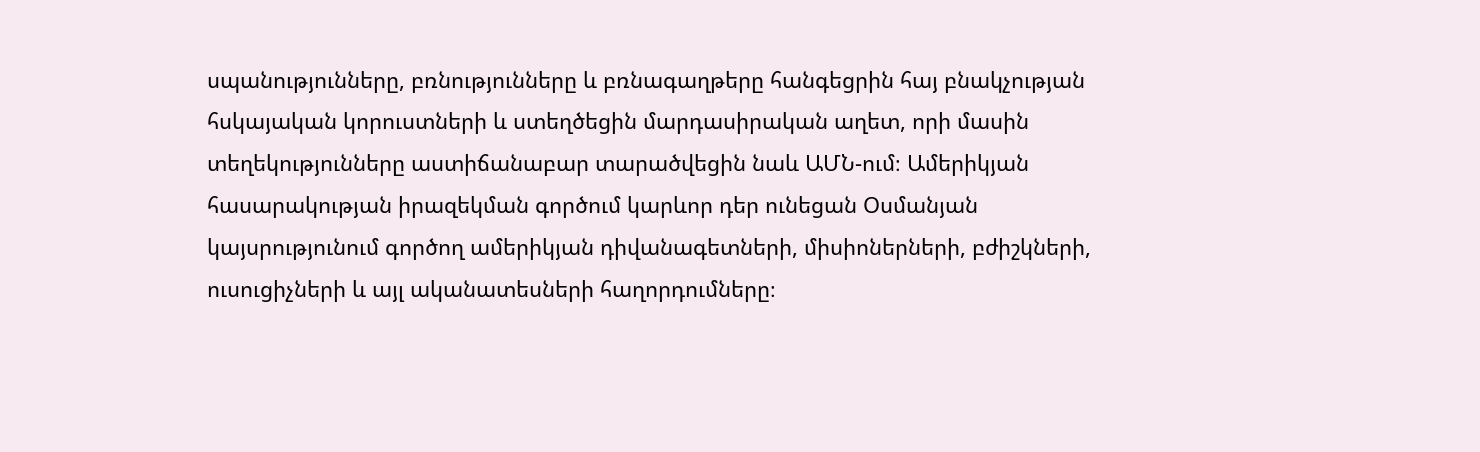սպանությունները, բռնությունները և բռնագաղթերը հանգեցրին հայ բնակչության հսկայական կորուստների և ստեղծեցին մարդասիրական աղետ, որի մասին տեղեկությունները աստիճանաբար տարածվեցին նաև ԱՄՆ-ում։ Ամերիկյան հասարակության իրազեկման գործում կարևոր դեր ունեցան Օսմանյան կայսրությունում գործող ամերիկյան դիվանագետների, միսիոներների, բժիշկների, ուսուցիչների և այլ ականատեսների հաղորդումները։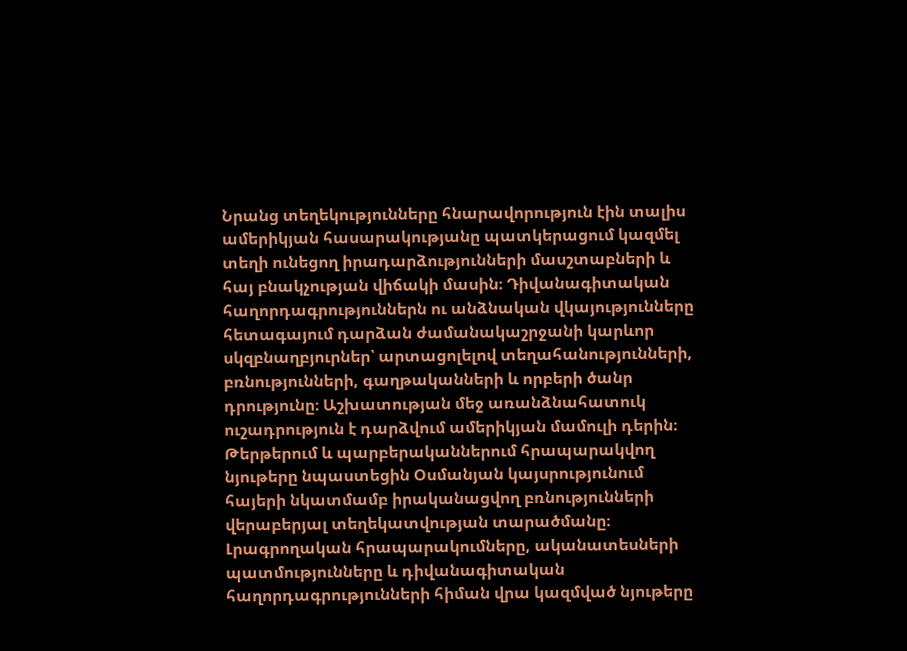Նրանց տեղեկությունները հնարավորություն էին տալիս ամերիկյան հասարակությանը պատկերացում կազմել տեղի ունեցող իրադարձությունների մասշտաբների և հայ բնակչության վիճակի մասին։ Դիվանագիտական հաղորդագրություններն ու անձնական վկայությունները հետագայում դարձան ժամանակաշրջանի կարևոր սկզբնաղբյուրներ՝ արտացոլելով տեղահանությունների, բռնությունների, գաղթականների և որբերի ծանր դրությունը։ Աշխատության մեջ առանձնահատուկ ուշադրություն է դարձվում ամերիկյան մամուլի դերին։ Թերթերում և պարբերականներում հրապարակվող նյութերը նպաստեցին Օսմանյան կայսրությունում հայերի նկատմամբ իրականացվող բռնությունների վերաբերյալ տեղեկատվության տարածմանը։ Լրագրողական հրապարակումները, ականատեսների պատմությունները և դիվանագիտական հաղորդագրությունների հիման վրա կազմված նյութերը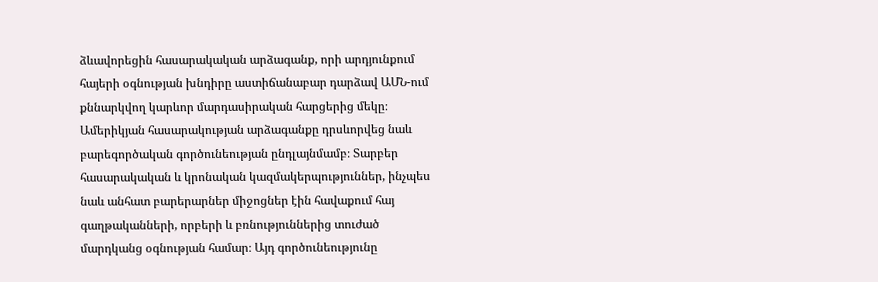ձևավորեցին հասարակական արձագանք, որի արդյունքում հայերի օգնության խնդիրը աստիճանաբար դարձավ ԱՄՆ-ում քննարկվող կարևոր մարդասիրական հարցերից մեկը։ Ամերիկյան հասարակության արձագանքը դրսևորվեց նաև բարեգործական գործունեության ընդլայնմամբ։ Տարբեր հասարակական և կրոնական կազմակերպություններ, ինչպես նաև անհատ բարերարներ միջոցներ էին հավաքում հայ գաղթականների, որբերի և բռնություններից տուժած մարդկանց օգնության համար։ Այդ գործունեությունը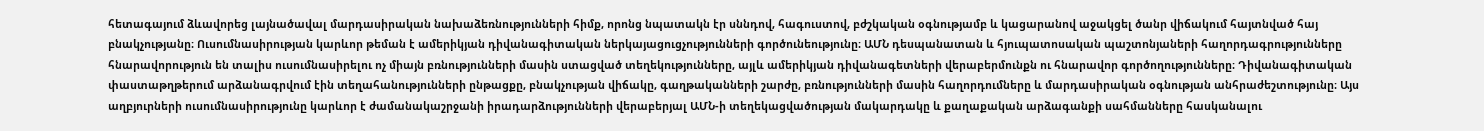հետագայում ձևավորեց լայնածավալ մարդասիրական նախաձեռնությունների հիմք, որոնց նպատակն էր սննդով, հագուստով, բժշկական օգնությամբ և կացարանով աջակցել ծանր վիճակում հայտնված հայ բնակչությանը։ Ուսումնասիրության կարևոր թեման է ամերիկյան դիվանագիտական ներկայացուցչությունների գործունեությունը։ ԱՄՆ դեսպանատան և հյուպատոսական պաշտոնյաների հաղորդագրությունները հնարավորություն են տալիս ուսումնասիրելու ոչ միայն բռնությունների մասին ստացված տեղեկությունները, այլև ամերիկյան դիվանագետների վերաբերմունքն ու հնարավոր գործողությունները։ Դիվանագիտական փաստաթղթերում արձանագրվում էին տեղահանությունների ընթացքը, բնակչության վիճակը, գաղթականների շարժը, բռնությունների մասին հաղորդումները և մարդասիրական օգնության անհրաժեշտությունը։ Այս աղբյուրների ուսումնասիրությունը կարևոր է ժամանակաշրջանի իրադարձությունների վերաբերյալ ԱՄՆ-ի տեղեկացվածության մակարդակը և քաղաքական արձագանքի սահմանները հասկանալու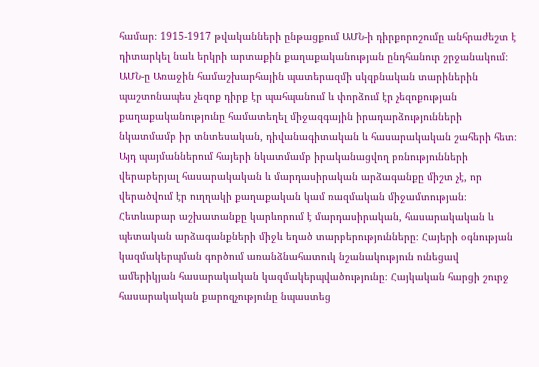համար։ 1915-1917 թվականների ընթացքում ԱՄՆ-ի դիրքորոշումը անհրաժեշտ է դիտարկել նաև երկրի արտաքին քաղաքականության ընդհանուր շրջանակում։ ԱՄՆ-ը Առաջին համաշխարհային պատերազմի սկզբնական տարիներին պաշտոնապես չեզոք դիրք էր պահպանում և փորձում էր չեզոքության քաղաքականությունը համատեղել միջազգային իրադարձությունների նկատմամբ իր տնտեսական, դիվանագիտական և հասարակական շահերի հետ։ Այդ պայմաններում հայերի նկատմամբ իրականացվող բռնությունների վերաբերյալ հասարակական և մարդասիրական արձագանքը միշտ չէ, որ վերածվում էր ուղղակի քաղաքական կամ ռազմական միջամտության։ Հետևաբար աշխատանքը կարևորում է մարդասիրական, հասարակական և պետական արձագանքների միջև եղած տարբերությունները։ Հայերի օգնության կազմակերպման գործում առանձնահատուկ նշանակություն ունեցավ ամերիկյան հասարակական կազմակերպվածությունը։ Հայկական հարցի շուրջ հասարակական քարոզչությունը նպաստեց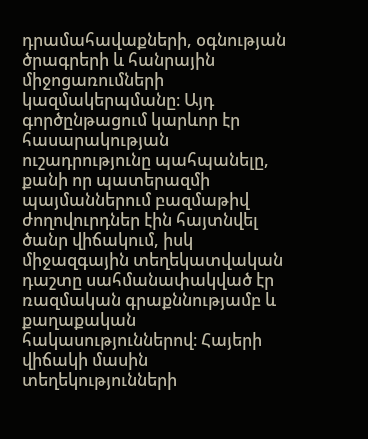դրամահավաքների, օգնության ծրագրերի և հանրային միջոցառումների կազմակերպմանը։ Այդ գործընթացում կարևոր էր հասարակության ուշադրությունը պահպանելը, քանի որ պատերազմի պայմաններում բազմաթիվ ժողովուրդներ էին հայտնվել ծանր վիճակում, իսկ միջազգային տեղեկատվական դաշտը սահմանափակված էր ռազմական գրաքննությամբ և քաղաքական հակասություններով։ Հայերի վիճակի մասին տեղեկությունների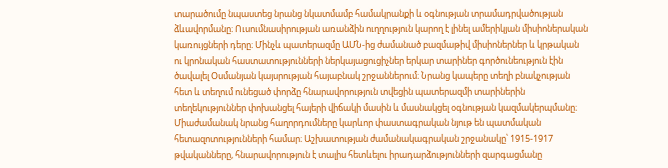տարածումը նպաստեց նրանց նկատմամբ համակրանքի և օգնության տրամադրվածության ձևավորմանը։ Ուսումնասիրության առանձին ուղղություն կարող է լինել ամերիկյան միսիոներական կառույցների դերը։ Մինչև պատերազմը ԱՄՆ-ից ժամանած բազմաթիվ միսիոներներ և կրթական ու կրոնական հաստատությունների ներկայացուցիչներ երկար տարիներ գործունեություն էին ծավալել Օսմանյան կայսրության հայաբնակ շրջաններում։ Նրանց կապերը տեղի բնակչության հետ և տեղում ունեցած փորձը հնարավորություն տվեցին պատերազմի տարիներին տեղեկություններ փոխանցել հայերի վիճակի մասին և մասնակցել օգնության կազմակերպմանը։ Միաժամանակ նրանց հաղորդումները կարևոր փաստագրական նյութ են պատմական հետազոտությունների համար։ Աշխատության ժամանակագրական շրջանակը՝ 1915-1917 թվականները, հնարավորություն է տալիս հետևելու իրադարձությունների զարգացմանը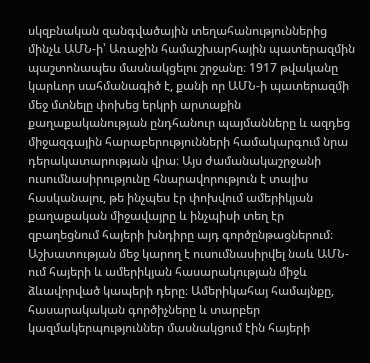սկզբնական զանգվածային տեղահանություններից մինչև ԱՄՆ-ի՝ Առաջին համաշխարհային պատերազմին պաշտոնապես մասնակցելու շրջանը։ 1917 թվականը կարևոր սահմանագիծ է, քանի որ ԱՄՆ-ի պատերազմի մեջ մտնելը փոխեց երկրի արտաքին քաղաքականության ընդհանուր պայմանները և ազդեց միջազգային հարաբերությունների համակարգում նրա դերակատարության վրա։ Այս ժամանակաշրջանի ուսումնասիրությունը հնարավորություն է տալիս հասկանալու, թե ինչպես էր փոխվում ամերիկյան քաղաքական միջավայրը և ինչպիսի տեղ էր զբաղեցնում հայերի խնդիրը այդ գործընթացներում։ Աշխատության մեջ կարող է ուսումնասիրվել նաև ԱՄՆ-ում հայերի և ամերիկյան հասարակության միջև ձևավորված կապերի դերը։ Ամերիկահայ համայնքը, հասարակական գործիչները և տարբեր կազմակերպություններ մասնակցում էին հայերի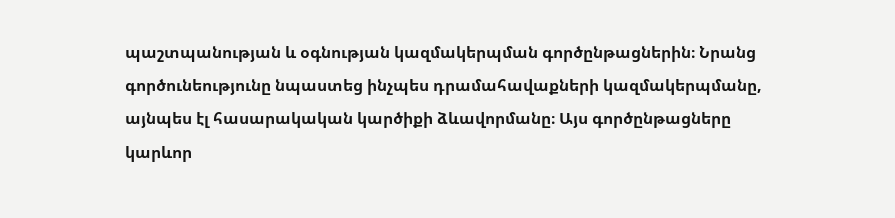պաշտպանության և օգնության կազմակերպման գործընթացներին։ Նրանց գործունեությունը նպաստեց ինչպես դրամահավաքների կազմակերպմանը, այնպես էլ հասարակական կարծիքի ձևավորմանը։ Այս գործընթացները կարևոր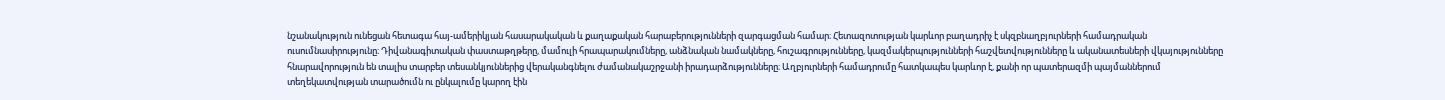նշանակություն ունեցան հետագա հայ-ամերիկյան հասարակական և քաղաքական հարաբերությունների զարգացման համար։ Հետազոտության կարևոր բաղադրիչ է սկզբնաղբյուրների համադրական ուսումնասիրությունը։ Դիվանագիտական փաստաթղթերը, մամուլի հրապարակումները, անձնական նամակները, հուշագրությունները, կազմակերպությունների հաշվետվությունները և ականատեսների վկայությունները հնարավորություն են տալիս տարբեր տեսանկյուններից վերականգնելու ժամանակաշրջանի իրադարձությունները։ Աղբյուրների համադրումը հատկապես կարևոր է, քանի որ պատերազմի պայմաններում տեղեկատվության տարածումն ու ընկալումը կարող էին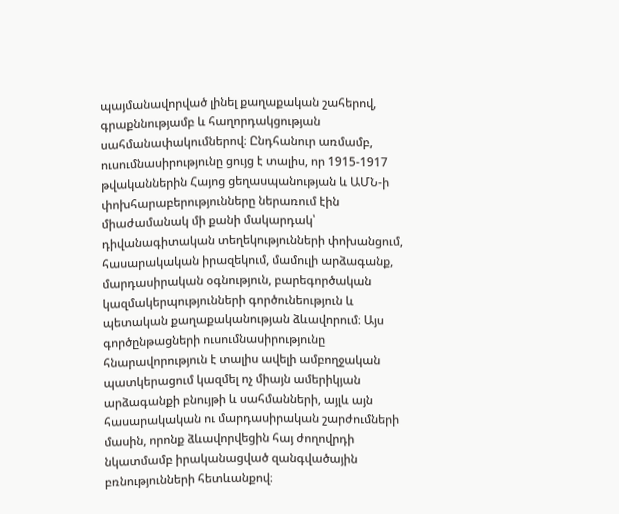պայմանավորված լինել քաղաքական շահերով, գրաքննությամբ և հաղորդակցության սահմանափակումներով։ Ընդհանուր առմամբ, ուսումնասիրությունը ցույց է տալիս, որ 1915-1917 թվականներին Հայոց ցեղասպանության և ԱՄՆ-ի փոխհարաբերությունները ներառում էին միաժամանակ մի քանի մակարդակ՝ դիվանագիտական տեղեկությունների փոխանցում, հասարակական իրազեկում, մամուլի արձագանք, մարդասիրական օգնություն, բարեգործական կազմակերպությունների գործունեություն և պետական քաղաքականության ձևավորում։ Այս գործընթացների ուսումնասիրությունը հնարավորություն է տալիս ավելի ամբողջական պատկերացում կազմել ոչ միայն ամերիկյան արձագանքի բնույթի և սահմանների, այլև այն հասարակական ու մարդասիրական շարժումների մասին, որոնք ձևավորվեցին հայ ժողովրդի նկատմամբ իրականացված զանգվածային բռնությունների հետևանքով։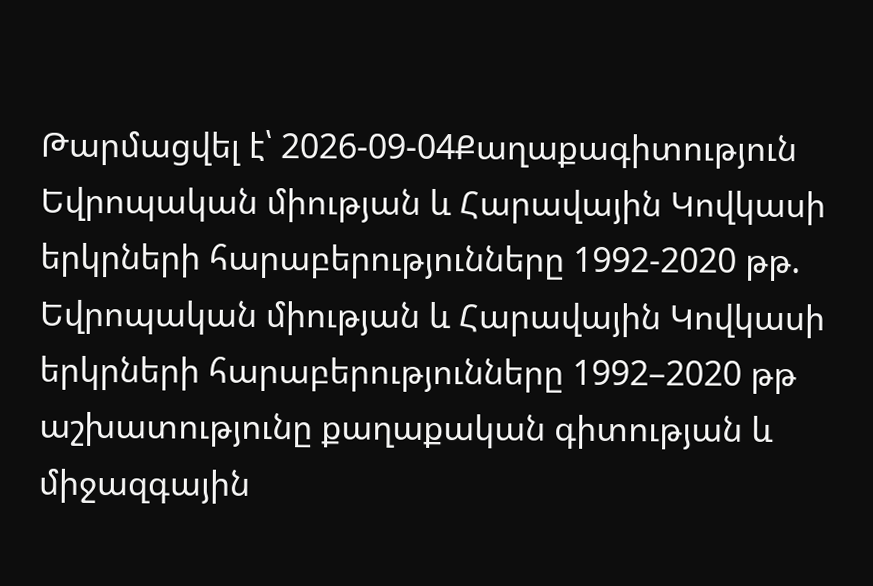Թարմացվել է՝ 2026-09-04Քաղաքագիտություն
Եվրոպական միության և Հարավային Կովկասի երկրների հարաբերությունները 1992-2020 թթ.
Եվրոպական միության և Հարավային Կովկասի երկրների հարաբերությունները 1992–2020 թթ աշխատությունը քաղաքական գիտության և միջազգային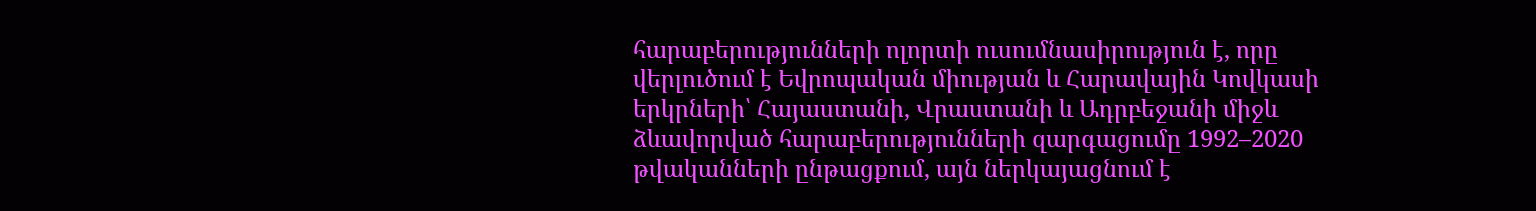հարաբերությունների ոլորտի ուսումնասիրություն է, որը վերլուծում է Եվրոպական միության և Հարավային Կովկասի երկրների՝ Հայաստանի, Վրաստանի և Ադրբեջանի միջև ձևավորված հարաբերությունների զարգացումը 1992–2020 թվականների ընթացքում, այն ներկայացնում է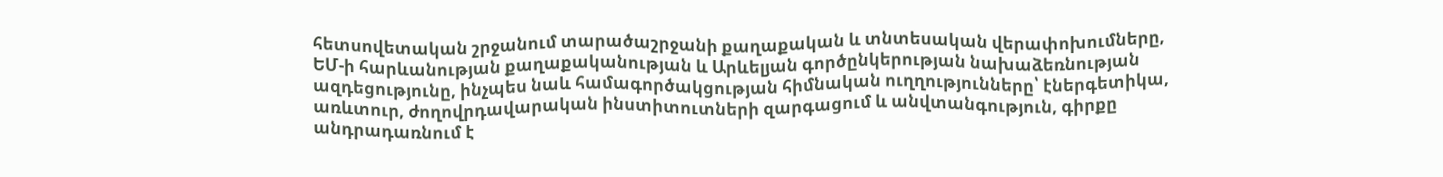հետսովետական շրջանում տարածաշրջանի քաղաքական և տնտեսական վերափոխումները, ԵՄ-ի հարևանության քաղաքականության և Արևելյան գործընկերության նախաձեռնության ազդեցությունը, ինչպես նաև համագործակցության հիմնական ուղղությունները՝ էներգետիկա, առևտուր, ժողովրդավարական ինստիտուտների զարգացում և անվտանգություն, գիրքը անդրադառնում է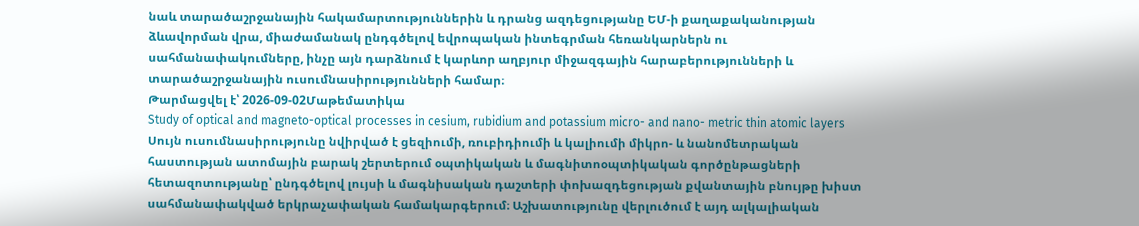նաև տարածաշրջանային հակամարտություններին և դրանց ազդեցությանը ԵՄ-ի քաղաքականության ձևավորման վրա, միաժամանակ ընդգծելով եվրոպական ինտեգրման հեռանկարներն ու սահմանափակումները, ինչը այն դարձնում է կարևոր աղբյուր միջազգային հարաբերությունների և տարածաշրջանային ուսումնասիրությունների համար։
Թարմացվել է՝ 2026-09-02Մաթեմատիկա
Study of optical and magneto-optical processes in cesium, rubidium and potassium micro- and nano- metric thin atomic layers
Սույն ուսումնասիրությունը նվիրված է ցեզիումի, ռուբիդիումի և կալիումի միկրո- և նանոմետրական հաստության ատոմային բարակ շերտերում օպտիկական և մագնիտոօպտիկական գործընթացների հետազոտությանը՝ ընդգծելով լույսի և մագնիսական դաշտերի փոխազդեցության քվանտային բնույթը խիստ սահմանափակված երկրաչափական համակարգերում։ Աշխատությունը վերլուծում է այդ ալկալիական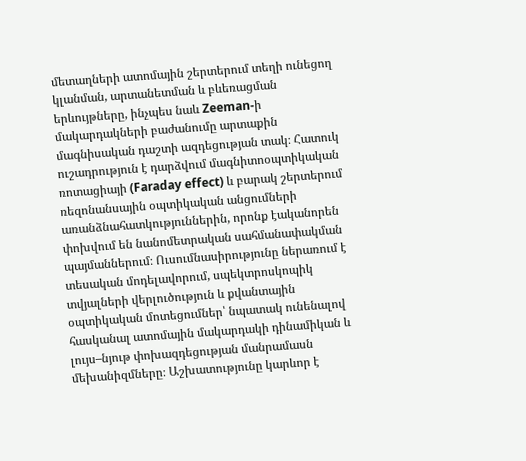մետաղների ատոմային շերտերում տեղի ունեցող կլանման, արտանետման և բևեռացման երևույթները, ինչպես նաև Zeeman-ի մակարդակների բաժանումը արտաքին մագնիսական դաշտի ազդեցության տակ։ Հատուկ ուշադրություն է դարձվում մագնիտոօպտիկական ռոտացիայի (Faraday effect) և բարակ շերտերում ռեզոնանսային օպտիկական անցումների առանձնահատկություններին, որոնք էականորեն փոխվում են նանոմետրական սահմանափակման պայմաններում։ Ուսումնասիրությունը ներառում է տեսական մոդելավորում, սպեկտրոսկոպիկ տվյալների վերլուծություն և քվանտային օպտիկական մոտեցումներ՝ նպատակ ունենալով հասկանալ ատոմային մակարդակի դինամիկան և լույս–նյութ փոխազդեցության մանրամասն մեխանիզմները։ Աշխատությունը կարևոր է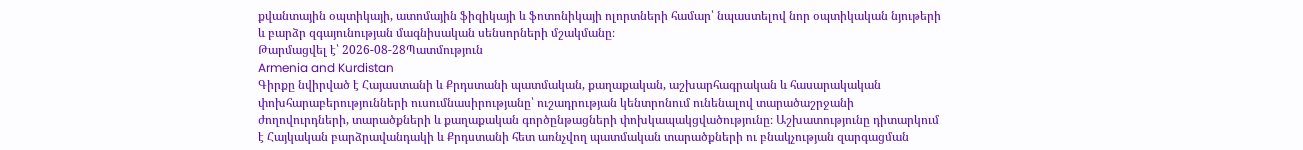քվանտային օպտիկայի, ատոմային ֆիզիկայի և ֆոտոնիկայի ոլորտների համար՝ նպաստելով նոր օպտիկական նյութերի և բարձր զգայունության մագնիսական սենսորների մշակմանը։
Թարմացվել է՝ 2026-08-28Պատմություն
Armenia and Kurdistan
Գիրքը նվիրված է Հայաստանի և Քրդստանի պատմական, քաղաքական, աշխարհագրական և հասարակական փոխհարաբերությունների ուսումնասիրությանը՝ ուշադրության կենտրոնում ունենալով տարածաշրջանի ժողովուրդների, տարածքների և քաղաքական գործընթացների փոխկապակցվածությունը։ Աշխատությունը դիտարկում է Հայկական բարձրավանդակի և Քրդստանի հետ առնչվող պատմական տարածքների ու բնակչության զարգացման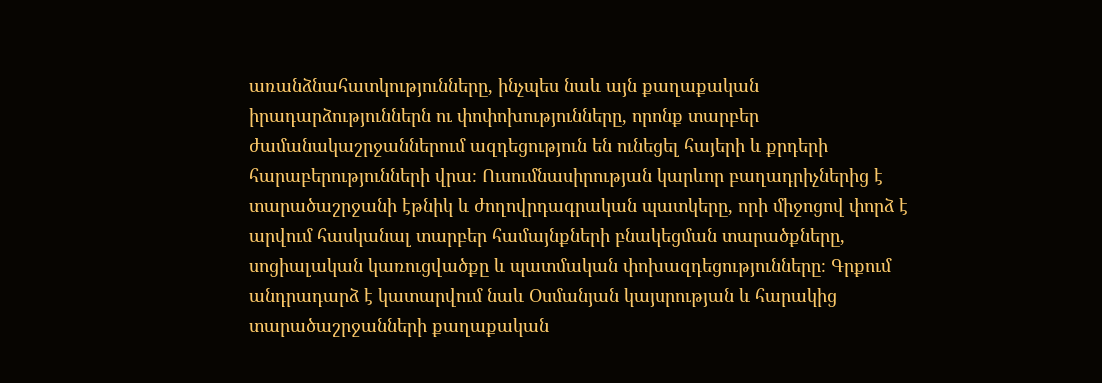առանձնահատկությունները, ինչպես նաև այն քաղաքական իրադարձություններն ու փոփոխությունները, որոնք տարբեր ժամանակաշրջաններում ազդեցություն են ունեցել հայերի և քրդերի հարաբերությունների վրա։ Ուսումնասիրության կարևոր բաղադրիչներից է տարածաշրջանի էթնիկ և ժողովրդագրական պատկերը, որի միջոցով փորձ է արվում հասկանալ տարբեր համայնքների բնակեցման տարածքները, սոցիալական կառուցվածքը և պատմական փոխազդեցությունները։ Գրքում անդրադարձ է կատարվում նաև Օսմանյան կայսրության և հարակից տարածաշրջանների քաղաքական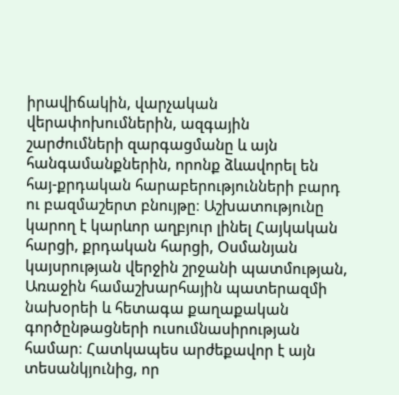իրավիճակին, վարչական վերափոխումներին, ազգային շարժումների զարգացմանը և այն հանգամանքներին, որոնք ձևավորել են հայ-քրդական հարաբերությունների բարդ ու բազմաշերտ բնույթը։ Աշխատությունը կարող է կարևոր աղբյուր լինել Հայկական հարցի, քրդական հարցի, Օսմանյան կայսրության վերջին շրջանի պատմության, Առաջին համաշխարհային պատերազմի նախօրեի և հետագա քաղաքական գործընթացների ուսումնասիրության համար։ Հատկապես արժեքավոր է այն տեսանկյունից, որ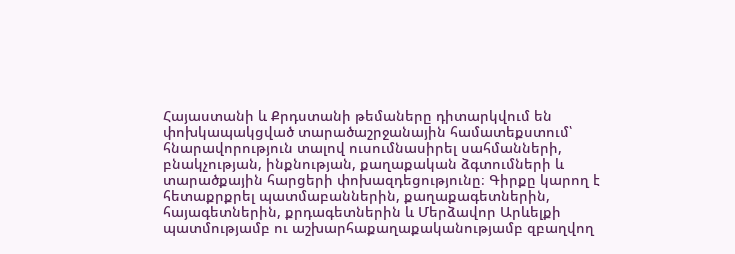Հայաստանի և Քրդստանի թեմաները դիտարկվում են փոխկապակցված տարածաշրջանային համատեքստում՝ հնարավորություն տալով ուսումնասիրել սահմանների, բնակչության, ինքնության, քաղաքական ձգտումների և տարածքային հարցերի փոխազդեցությունը։ Գիրքը կարող է հետաքրքրել պատմաբաններին, քաղաքագետներին, հայագետներին, քրդագետներին և Մերձավոր Արևելքի պատմությամբ ու աշխարհաքաղաքականությամբ զբաղվող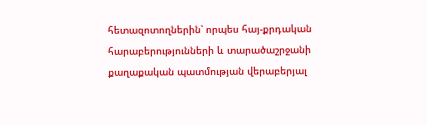հետազոտողներին՝ որպես հայ-քրդական հարաբերությունների և տարածաշրջանի քաղաքական պատմության վերաբերյալ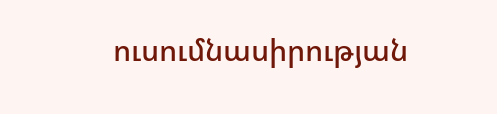ուսումնասիրության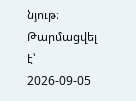նյութ։
Թարմացվել է՝ 2026-09-05